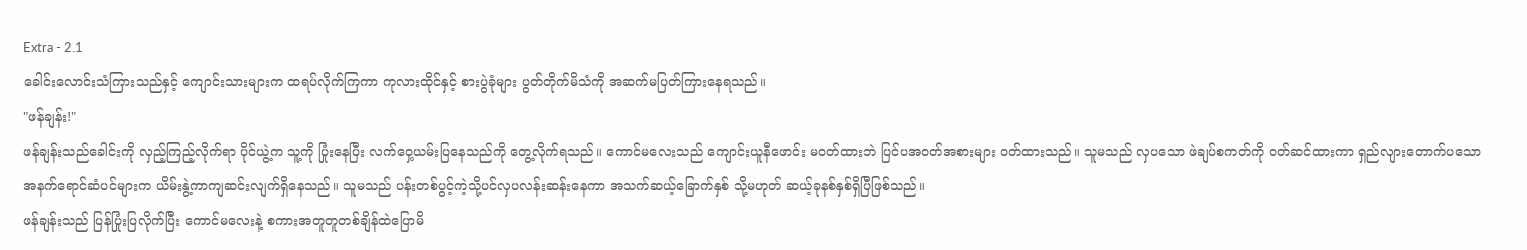Extra - 2.1
ခေါင်းလောင်းသံကြားသည်နှင့် ကျောင်းသားများက ထရပ်လိုက်ကြကာ ကုလားထိုင်နှင့် စားပွဲခုံများ ပွတ်တိုက်မိသံကို အဆက်မပြတ်ကြားနေရသည်။
"ဖန်ချန်း!"
ဖန်ချန်းသည်ခေါင်းကို လှည့်ကြည့်လိုက်ရာ ပိုင်ယွဲ့က သူ့ကို ပြုံးနေပြီး လက်ဝှေ့ယမ်းပြနေသည်ကို တွေ့လိုက်ရသည်။ ကောင်မလေးသည် ကျောင်းယူနီဖောင်း မဝတ်ထားဘဲ ပြင်ပအဝတ်အစားများ ၀တ်ထားသည်။ သူမသည် လှပသော ဖဲချပ်စကတ်ကို ဝတ်ဆင်ထားကာ ရှည်လျားတောက်ပသော အနက်ရောင်ဆံပင်များက ယိမ်းနွဲ့ကာကျဆင်းလျက်ရှိနေသည်။ သူမသည် ပန်းတစ်ပွင့်ကဲ့သို့ပင်လှပလန်းဆန်းနေကာ အသက်ဆယ့်ခြောက်နှစ် သို့မဟုတ် ဆယ့်ခုနစ်နှစ်ရှိပြီဖြစ်သည်။
ဖန်ချန်းသည် ပြန်ပြုံးပြလိုက်ပြီး ကောင်မလေးနဲ့ စကားအတူတူတစ်ချိန်ထဲပြောမိ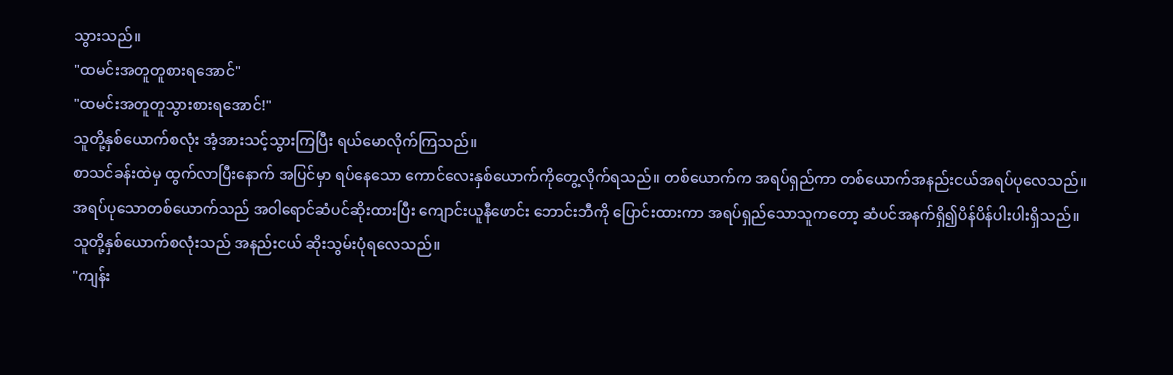သွားသည်။
"ထမင်းအတူတူစားရအောင်"
"ထမင်းအတူတူသွားစားရအောင်!"
သူတို့နှစ်ယောက်စလုံး အံ့အားသင့်သွားကြပြီး ရယ်မောလိုက်ကြသည်။
စာသင်ခန်းထဲမှ ထွက်လာပြီးနောက် အပြင်မှာ ရပ်နေသော ကောင်လေးနှစ်ယောက်ကိုတွေ့လိုက်ရသည်။ တစ်ယောက်က အရပ်ရှည်ကာ တစ်ယောက်အနည်းငယ်အရပ်ပုလေသည်။ အရပ်ပုသောတစ်ယောက်သည် အဝါရောင်ဆံပင်ဆိုးထားပြီး ကျောင်းယူနီဖောင်း ဘောင်းဘီကို ပြောင်းထားကာ အရပ်ရှည်သောသူကတော့ ဆံပင်အနက်ရှိ၍ပိန်ပိန်ပါးပါးရှိသည်။ သူတို့နှစ်ယောက်စလုံးသည် အနည်းငယ် ဆိုးသွမ်းပုံရလေသည်။
"ကျန်း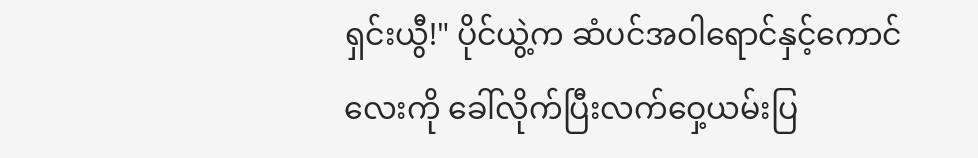ရှင်းယွီ!" ပိုင်ယွဲ့က ဆံပင်အဝါရောင်နှင့်ကောင်လေးကို ခေါ်လိုက်ပြီးလက်ဝှေ့ယမ်းပြ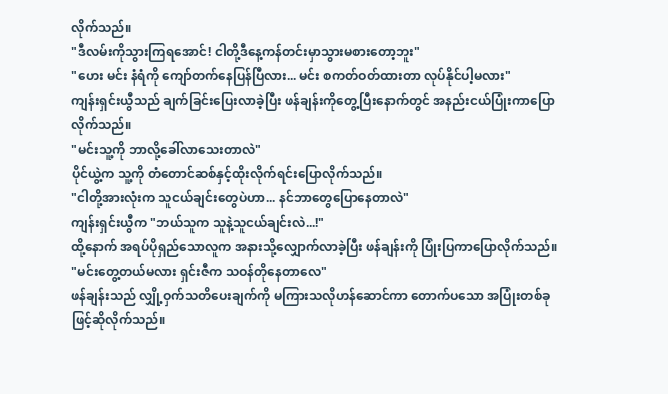လိုက်သည်။
"ဒီလမ်းကိုသွားကြရအောင်! ငါတို့ဒီနေ့ကန်တင်းမှာသွားမစားတော့ဘူး"
"ဟေး မင်း နံရံကို ကျော်တက်နေပြန်ပြီလား... မင်း စကတ်ဝတ်ထားတာ လုပ်နိုင်ပါ့မလား"
ကျန်းရှင်းယွီသည် ချက်ခြင်းပြေးလာခဲ့ပြီး ဖန်ချန်းကိုတွေ့ပြီးနောက်တွင် အနည်းငယ်ပြုံးကာပြောလိုက်သည်။
"မင်းသူ့ကို ဘာလို့ခေါ်လာသေးတာလဲ"
ပိုင်ယွဲ့က သူ့ကို တံတောင်ဆစ်နှင့်ထိုးလိုက်ရင်းပြောလိုက်သည်။
"ငါတို့အားလုံးက သူငယ်ချင်းတွေပဲဟာ... နင်ဘာတွေပြောနေတာလဲ"
ကျန်းရှင်းယွီက "ဘယ်သူက သူနဲ့သူငယ်ချင်းလဲ...!"
ထို့နောက် အရပ်ပိုရှည်သောလူက အနားသို့လျှောက်လာခဲ့ပြီး ဖန်ချန်းကို ပြုံးပြကာပြောလိုက်သည်။
"မင်းတွေ့တယ်မလား ရှင်းဇီက သဝန်တိုနေတာလေ"
ဖန်ချန်းသည် လျှို့ဝှက်သတိပေးချက်ကို မကြားသလိုဟန်ဆောင်ကာ တောက်ပသော အပြုံးတစ်ခုဖြင့်ဆိုလိုက်သည်။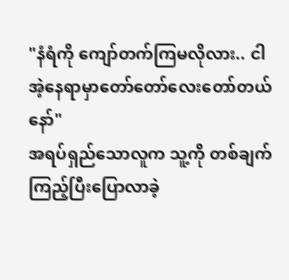"နံရံကို ကျော်တက်ကြမလိုလား.. ငါ အဲ့နေရာမှာတော်တော်လေးတော်တယ်နော်"
အရပ်ရှည်သောလူက သူ့ကို တစ်ချက်ကြည့်ပြီးပြောလာခဲ့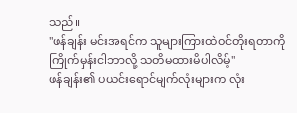သည်။
"ဖန်ချန်း မင်းအရင်က သူများကြားထဲဝင်တိုးရတာကိုကြိုက်မှန်းငါဘာလို့ သတိမထားမိပါလိမ့်"
ဖန်ချန်း၏ ပယင်းရောင်မျက်လုံးများက လုံး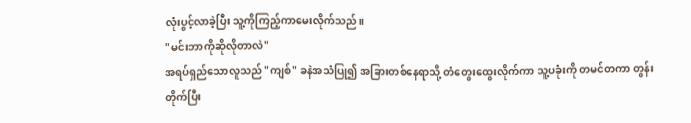လုံးပွင့်လာခဲ့ပြီး သူ့ကိုကြည့်ကာမေးလိုက်သည်။
"မင်းဘာကိုဆိုလိုတာလဲ"
အရပ်ရှည်သောလူသည် "ကျစ်" ခနဲအသံပြု၍ အခြားတစ်နေရာသို့ တံတွေးထွေးလိုက်ကာ သူ့ပခုံးကို တမင်တကာ တွန်းတိုက်ပြီး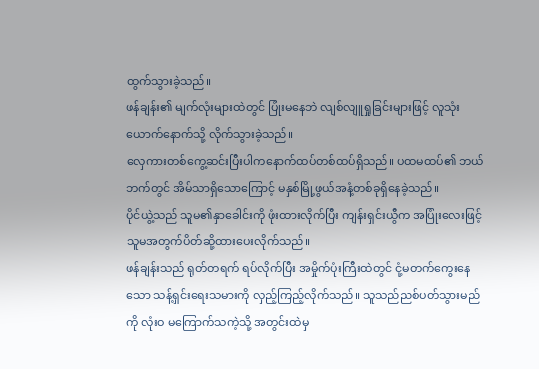ထွက်သွားခဲ့သည်။
ဖန်ချန်း၏ မျက်လုံးများထဲတွင် ပြုံးမနေဘဲ လျစ်လျူရှုခြင်းများဖြင့် လူသုံးယောက်နောက်သို့ လိုက်သွားခဲ့သည်။
လှေကားတစ်ကွေ့ဆင်းပြီးပါကနောက်ထပ်တစ်ထပ်ရှိသည်။ ပထမထပ်၏ ဘယ်ဘက်တွင် အိမ်သာရှိသောကြောင့် မနှစ်မြို့ဖွယ်အနံ့တစ်ခုရှိနေခဲ့သည်။
ပိုင်ယွဲ့သည် သူမ၏နှာခေါင်းကို ဖုံးထားလိုက်ပြီး ကျန်းရှင်းယွီက အပြုံးလေးဖြင့် သူမအတွက်ပိတ်ဆို့ထားပေးလိုက်သည်။
ဖန်ချန်းသည် ရုတ်တရက် ရပ်လိုက်ပြီး အမှိုက်ပုံးကြီးထဲတွင် ငုံ့မတက်ကွေးနေသော သန့်ရှင်းရေးသမားကို လှည့်ကြည့်လိုက်သည်။ သူသည်ညစ်ပတ်သွားမည်ကို လုံးဝ မကြောက်သကဲ့သို့ အတွင်းထဲမှ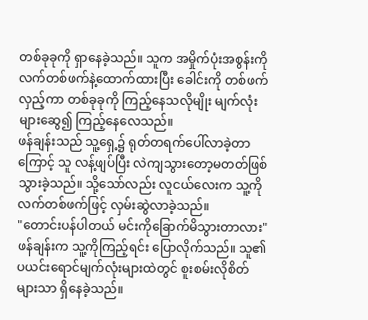တစ်ခုခုကို ရှာနေခဲ့သည်။ သူက အမှိုက်ပုံးအစွန်းကို လက်တစ်ဖက်နဲ့ထောက်ထားပြီး ခေါင်းကို တစ်ဖက်လှည့်ကာ တစ်ခုခုကို ကြည့်နေသလိုမျိုး မျက်လုံးများဆွေ၍ ကြည့်နေလေသည်။
ဖန်ချန်းသည် သူ့ရှေ့၌ ရုတ်တရက်ပေါ်လာခဲ့တာကြောင့် သူ လန့်ဖျပ်ပြီး လဲကျသွားတော့မတတ်ဖြစ်သွားခဲ့သည်။ သို့သော်လည်း လူငယ်လေးက သူ့ကို လက်တစ်ဖက်ဖြင့် လှမ်းဆွဲလာခဲ့သည်။
"တောင်းပန်ပါတယ် မင်းကိုခြောက်မိသွားတာလား"
ဖန်ချန်းက သူ့ကိုကြည့်ရင်း ပြောလိုက်သည်။ သူ၏ ပယင်းရောင်မျက်လုံးများထဲတွင် စူးစမ်းလိုစိတ်များသာ ရှိနေခဲ့သည်။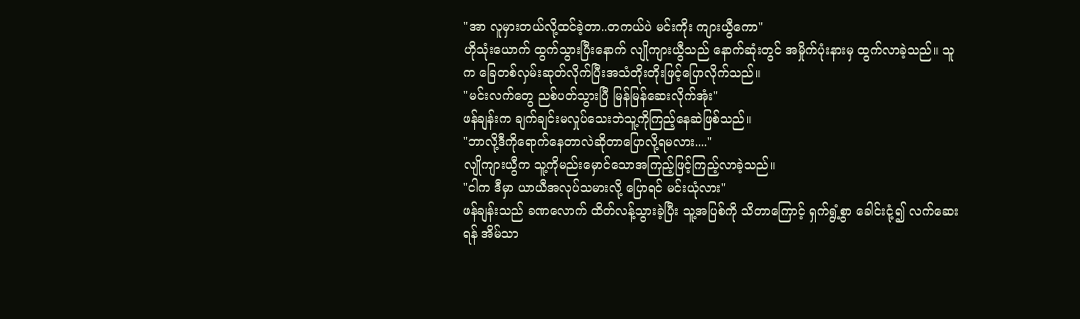"အာ လူမှားတယ်လို့ထင်ခဲ့တာ..တကယ်ပဲ မင်းကိုး ကျားယွီကော"
ဟိုသုံးယောက် ထွက်သွားပြီးနောက် လျိုကျားယွီသည် နောက်ဆုံးတွင် အမှိုက်ပုံးနားမှ ထွက်လာခဲ့သည်။ သူက ခြေတစ်လှမ်းဆုတ်လိုက်ပြီးအသံတိုးတိုးဖြင့်ပြောလိုက်သည်။
"မင်းလက်တွေ ညစ်ပတ်သွားပြီ မြန်မြန်ဆေးလိုက်အုံး"
ဖန်ချန်းက ချက်ချင်းမလှုပ်သေးဘဲသူ့ကိုကြည့်နေဆဲဖြစ်သည်။
"ဘာလို့ဒီကိုရောက်နေတာလဲဆိုတာပြောလို့ရမလား...."
လျိုကျားယွီက သူ့ကိုမည်းမှောင်သောအကြည့်ဖြင့်ကြည့်လာခဲ့သည်။
"ငါက ဒီမှာ ယာယီအလုပ်သမားလို့ ပြောရင် မင်းယုံလား"
ဖန်ချန်းသည် ခဏလောက် ထိတ်လန့်သွားခဲ့ပြီး သူ့အပြစ်ကို သိတာကြောင့် ရှက်ရွံ့စွာ ခေါင်းငုံ့၍ လက်ဆေးရန် အိမ်သာ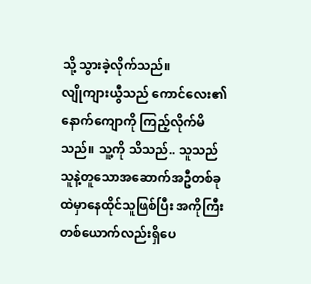သို့ သွားခဲ့လိုက်သည်။
လျိုကျားယွီသည် ကောင်လေး၏ နောက်ကျောကို ကြည့်လိုက်မိသည်။ သူ့ကို သိသည်.. သူသည် သူနဲ့တူသောအဆောက်အဦတစ်ခုထဲမှာနေထိုင်သူဖြစ်ပြီး အကိုကြီးတစ်ယောက်လည်းရှိပေ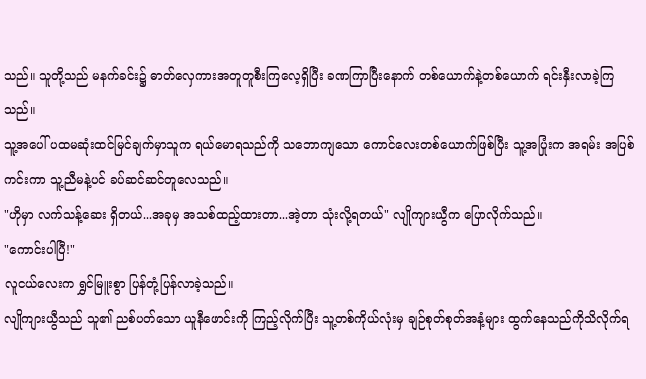သည်။ သူတို့သည် မနက်ခင်း၌ ဓာတ်လှေကားအတူတူစီးကြလေ့ရှိပြီး ခဏကြာပြီးနောက် တစ်ယောက်နဲ့တစ်ယောက် ရင်းနှီးလာခဲ့ကြသည်။
သူ့အပေါ် ပထမဆုံးထင်မြင်ချက်မှာသူက ရယ်မောရသည်ကို သဘောကျသော ကောင်လေးတစ်ယောက်ဖြစ်ပြီး သူ့အပြုံးက အရမ်း အပြစ်ကင်းကာ သူ့ညီမနဲ့ပင် ခပ်ဆင်ဆင်တူလေသည်။
"ဟိုမှာ လက်သန့်ဆေး ရှိတယ်...အခုမှ အသစ်ထည့်ထားတာ...အဲ့တာ သုံးလို့ရတယ်" လျိုကျားယွီက ပြောလိုက်သည်။
"ကောင်းပါပြီ!"
လူငယ်လေးက ရွှင်မြူးစွာ ပြန်တုံ့ပြန်လာခဲ့သည်။
လျိုကျားယွီသည် သူ၏ ညစ်ပတ်သော ယူနီဖောင်းကို ကြည့်လိုက်ပြီး သူ့တစ်ကိုယ်လုံးမှ ချဉ်စုတ်စုတ်အနံ့များ ထွက်နေသည်ကိုသိလိုက်ရ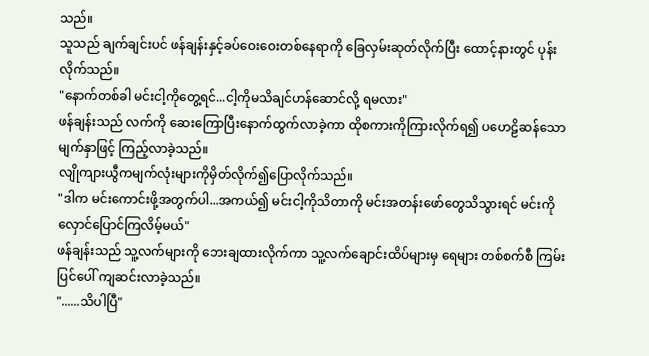သည်။
သူသည် ချက်ချင်းပင် ဖန်ချန်းနှင့်ခပ်ဝေးဝေးတစ်နေရာကို ခြေလှမ်းဆုတ်လိုက်ပြီး ထောင့်နားတွင် ပုန်းလိုက်သည်။
"နောက်တစ်ခါ မင်းငါ့ကိုတွေ့ရင်...ငါ့ကိုမသိချင်ဟန်ဆောင်လို့ ရမလား"
ဖန်ချန်းသည် လက်ကို ဆေးကြောပြီးနောက်ထွက်လာခဲ့ကာ ထိုစကားကိုကြားလိုက်ရ၍ ပဟေဠိဆန်သော မျက်နှာဖြင့် ကြည့်လာခဲ့သည်။
လျိုကျားယွီကမျက်လုံးများကိုမှိတ်လိုက်၍ပြောလိုက်သည်။
"ဒါက မင်းကောင်းဖို့အတွက်ပါ...အကယ်၍ မင်းငါ့ကိုသိတာကို မင်းအတန်းဖော်တွေသိသွားရင် မင်းကိုလှောင်ပြောင်ကြလိမ့်မယ်"
ဖန်ချန်းသည် သူ့လက်များကို ဘေးချထားလိုက်ကာ သူ့လက်ချောင်းထိပ်များမှ ရေများ တစ်စက်စီ ကြမ်းပြင်ပေါ် ကျဆင်းလာခဲ့သည်။
"......သိပါပြီ"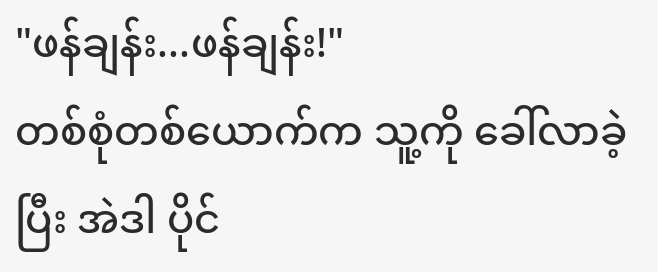"ဖန်ချန်း...ဖန်ချန်း!"
တစ်စုံတစ်ယောက်က သူ့ကို ခေါ်လာခဲ့ပြီး အဲဒါ ပိုင်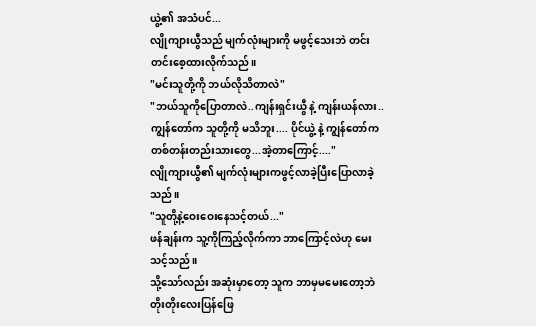ယွဲ့၏ အသံပင်...
လျိုကျားယွီသည် မျက်လုံးများကို မဖွင့်သေးဘဲ တင်းတင်းစေ့ထားလိုက်သည်။
"မင်းသူတို့ကို ဘယ်လိုသိတာလဲ"
"ဘယ်သူကိုပြောတာလဲ..ကျန်းရှင်းယွီ နဲ့ ကျန်းယန်လား..ကျွန်တော်က သူတို့ကို မသိဘူး.... ပိုင်ယွဲ့ နဲ့ ကျွန်တော်က တစ်တန်းတည်းသားတွေ...အဲ့တာကြောင့်...."
လျိုကျားယွီ၏ မျက်လုံးများကဖွင့်လာခဲ့ပြီးပြောလာခဲ့သည်။
"သူတို့နဲ့ဝေးဝေးနေသင့်တယ်..."
ဖန်ချန်းက သူ့ကိုကြည့်လိုက်ကာ ဘာကြောင့်လဲဟု မေးသင့်သည်။
သို့သော်လည်း အဆုံးမှာတော့ သူက ဘာမှမမေးတော့ဘဲတိုးတိုးလေးပြန်ဖြေ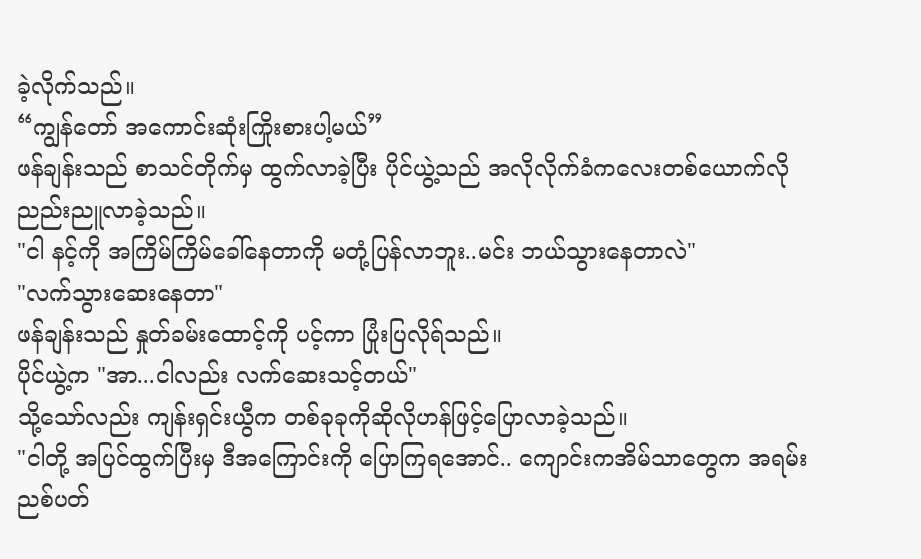ခဲ့လိုက်သည်။
“ကျွန်တော် အကောင်းဆုံးကြိုးစားပါ့မယ်”
ဖန်ချန်းသည် စာသင်တိုက်မှ ထွက်လာခဲ့ပြီး ပိုင်ယွဲ့သည် အလိုလိုက်ခံကလေးတစ်ယောက်လို ညည်းညူလာခဲ့သည်။
"ငါ နင့်ကို အကြိမ်ကြိမ်ခေါ်နေတာကို မတုံ့ပြန်လာဘူး..မင်း ဘယ်သွားနေတာလဲ"
"လက်သွားဆေးနေတာ"
ဖန်ချန်းသည် နှုတ်ခမ်းထောင့်ကို ပင့်ကာ ပြုံးပြလိုရ်သည်။
ပိုင်ယွဲ့က "အာ...ငါလည်း လက်ဆေးသင့်တယ်"
သို့သော်လည်း ကျန်းရှင်းယွီက တစ်ခုခုကိုဆိုလိုဟန်ဖြင့်ပြောလာခဲ့သည်။
"ငါတို့ အပြင်ထွက်ပြီးမှ ဒီအကြောင်းကို ပြောကြရအောင်.. ကျောင်းကအိမ်သာတွေက အရမ်းညစ်ပတ်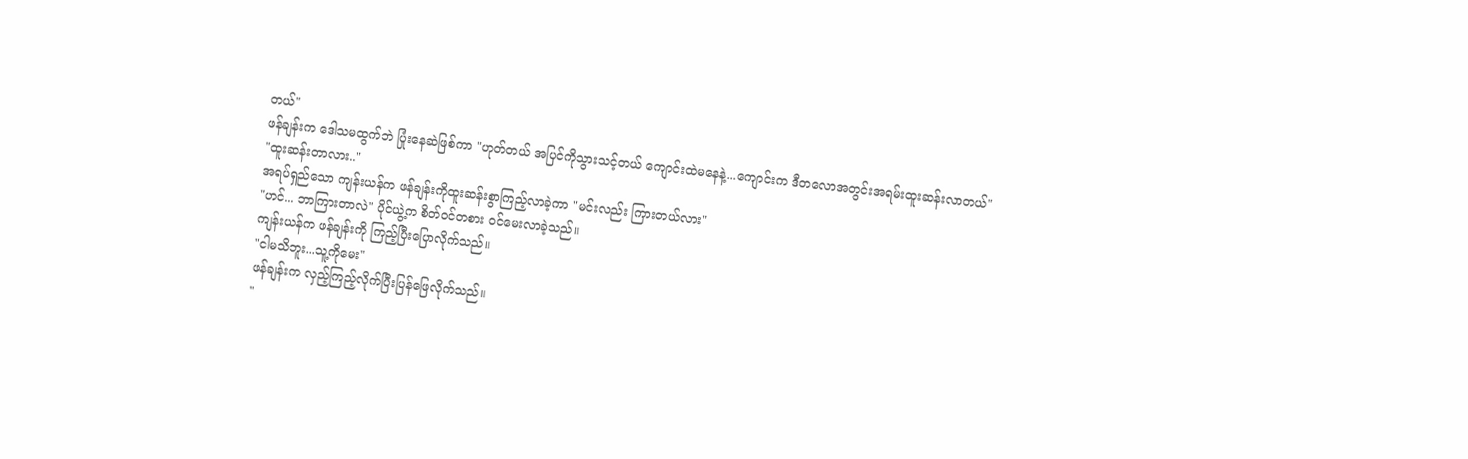တယ်"
ဖန်ချန်းက ဒေါသမထွက်ဘဲ ပြုံးနေဆဲဖြစ်ကာ "ဟုတ်တယ် အပြင်ကိုသွားသင့်တယ် ကျောင်းထဲမနေနဲ့...ကျောင်းက ဒီတလောအတွင်းအရမ်းထူးဆန်းလာတယ်"
"ထူးဆန်းတာလား.."
အရပ်ရှည်သော ကျန်းယန်က ဖန်ချန်းကိုထူးဆန်းစွာကြည့်လာခဲ့ကာ "မင်းလည်း ကြားတယ်လား"
"ဟင်... ဘာကြားတာလဲ" ပိုင်ယွဲ့က စိတ်ဝင်တစား ဝင်မေးလာခဲ့သည်။
ကျန်းယန်က ဖန်ချန်းကို ကြည့်ပြီးပြောလိုက်သည်။
"ငါမသိဘူး...သူ့ကိုမေး"
ဖန်ချန်းက လှည့်ကြည့်လိုက်ပြီးပြန်ဖြေလိုက်သည်။
"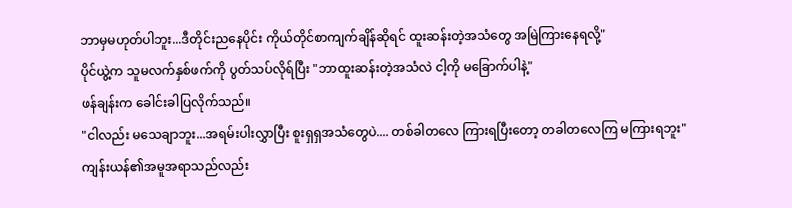ဘာမှမဟုတ်ပါဘူး...ဒီတိုင်းညနေပိုင်း ကိုယ်တိုင်စာကျက်ချိန်ဆိုရင် ထူးဆန်းတဲ့အသံတွေ အမြဲကြားနေရလို့"
ပိုင်ယွဲ့က သူမလက်နှစ်ဖက်ကို ပွတ်သပ်လိုရ်ပြီး "ဘာထူးဆန်းတဲ့အသံလဲ ငါ့ကို မခြောက်ပါနဲ့"
ဖန်ချန်းက ခေါင်းခါပြလိုက်သည်။
"ငါလည်း မသေချာဘူး...အရမ်းပါးလွှာပြီး စူးရှရှအသံတွေပဲ.... တစ်ခါတလေ ကြားရပြီးတော့ တခါတလေကြ မကြားရဘူး"
ကျန်းယန်၏အမူအရာသည်လည်း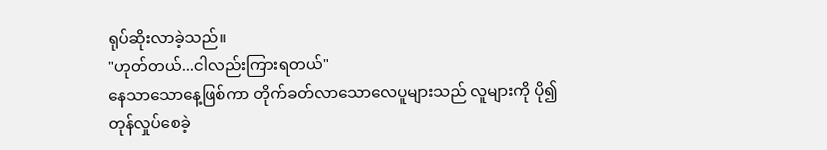ရုပ်ဆိုးလာခဲ့သည်။
"ဟုတ်တယ်...ငါလည်းကြားရတယ်"
နေသာသောနေ့ဖြစ်ကာ တိုက်ခတ်လာသောလေပူများသည် လူများကို ပို၍တုန်လှုပ်စေခဲ့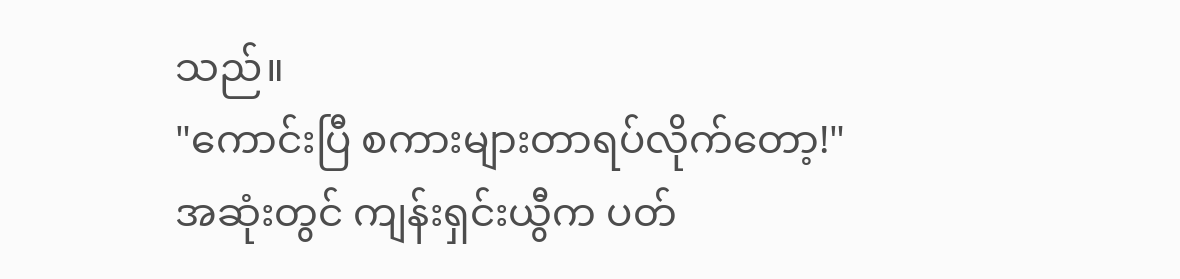သည်။
"ကောင်းပြီ စကားများတာရပ်လိုက်တော့!"
အဆုံးတွင် ကျန်းရှင်းယွီက ပတ်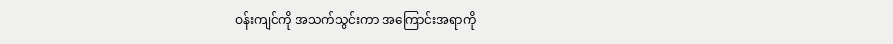ဝန်းကျင်ကို အသက်သွင်းကာ အကြောင်းအရာကို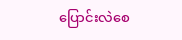ပြောင်းလဲစေ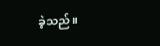ခဲ့သည်။